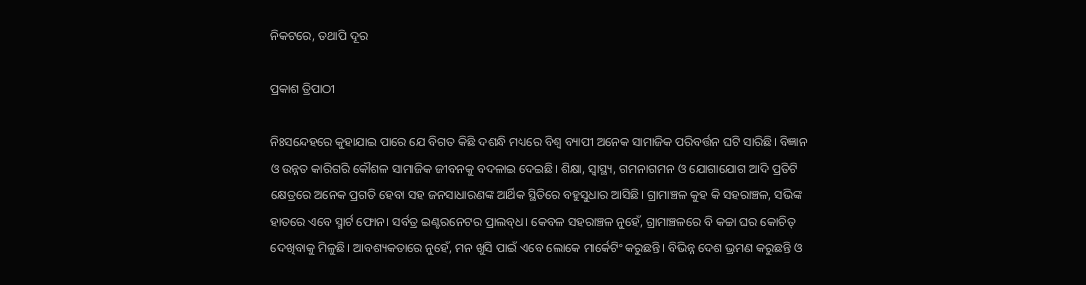ନିକଟରେ, ତଥାପି ଦୂର

ପ୍ରକାଶ ତ୍ରିପାଠୀ

ନିଃସନ୍ଦେହରେ କୁହାଯାଇ ପାରେ ଯେ ବିଗତ କିଛି ଦଶନ୍ଧି ମଧ୍ୟରେ ବିଶ୍ବ ବ୍ୟାପୀ ଅନେକ ସାମାଜିକ ପରିବର୍ତ୍ତନ ଘଟି ସାରିଛି। ବିଜ୍ଞାନ ଓ ଉନ୍ନତ କାରିଗରି କୌଶଳ ସାମାଜିକ ଜୀବନକୁ ବଦଳାଇ ଦେଇଛି। ଶିକ୍ଷା, ସ୍ବାସ୍ଥ୍ୟ, ଗମନାଗମନ ଓ ଯୋଗାଯୋଗ ଆଦି ପ୍ରତିଟି କ୍ଷେତ୍ରରେ ଅନେକ ପ୍ରଗତି ହେବା ସହ ଜନସାଧାରଣଙ୍କ ଆର୍ଥିକ ସ୍ଥିତିରେ ବହୁସୁଧାର ଆସିଛି। ଗ୍ରାମାଞ୍ଚଳ କୁହ କି ସହରାଞ୍ଚଳ, ସଭିଙ୍କ ହାତରେ ଏବେ ସ୍ମାର୍ଟ ଫୋନ। ସର୍ବତ୍ର ଇଣ୍ଟରନେଟର ପ୍ରାଲବ୍‌ଧ। କେବଳ ସହରାଞ୍ଚଳ ନୁହେଁ, ଗ୍ରାମାଞ୍ଚଳରେ ବି କଚ୍ଚା ଘର କୋଚିତ୍‌ ଦେଖିବାକୁ ମିଳୁଛି। ଆବଶ୍ୟକତାରେ ନୁହେଁ, ମନ ଖୁସି ପାଇଁ ଏବେ ଲୋକେ ମାର୍କେଟିଂ କରୁଛନ୍ତି। ବିଭିନ୍ନ ଦେଶ ଭ୍ରମଣ କରୁଛନ୍ତି ଓ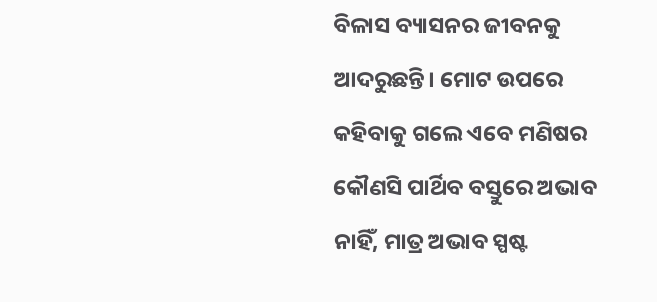ବିଳାସ ବ୍ୟାସନର ଜୀବନକୁ ଆଦରୁଛନ୍ତି। ମୋଟ ଉପରେ କହିବାକୁ ଗଲେ ଏବେ ମଣିଷର କୌଣସି ପାର୍ଥିବ ବସ୍ତୁରେ ଅଭାବ ନାହିଁ, ମାତ୍ର ଅଭାବ ସ୍ପଷ୍ଟ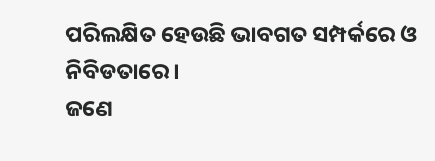ପରିଲକ୍ଷିତ ହେଉଛି ଭାବଗତ ସମ୍ପର୍କରେ ଓ ନିବିଡତାରେ।
ଜଣେ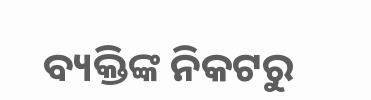ବ୍ୟକ୍ତିଙ୍କ ନିକଟରୁ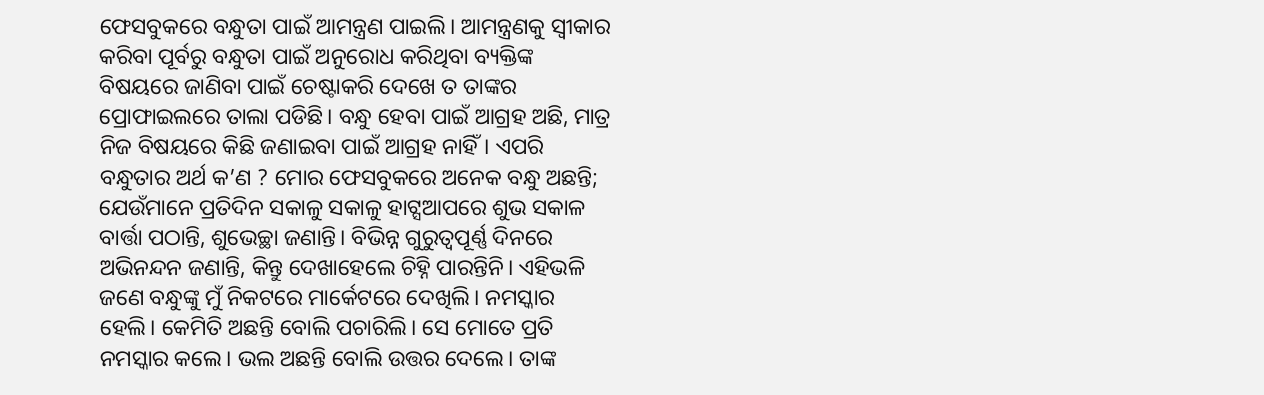ଫେସବୁକରେ ବନ୍ଧୁତା ପାଇଁ ଆମନ୍ତ୍ରଣ ପାଇଲି। ଆମନ୍ତ୍ରଣକୁ ସ୍ବୀକାର କରିବା ପୂର୍ବରୁ ବନ୍ଧୁତା ପାଇଁ ଅନୁରୋଧ କରିଥିବା ବ୍ୟକ୍ତିଙ୍କ ବିଷୟରେ ଜାଣିବା ପାଇଁ ଚେଷ୍ଟାକରି ଦେଖେ ତ ତାଙ୍କର ପ୍ରୋଫାଇଲରେ ତାଲା ପଡିଛି। ବନ୍ଧୁ ହେବା ପାଇଁ ଆଗ୍ରହ ଅଛି, ମାତ୍ର ନିଜ ବିଷୟରେ କିଛି ଜଣାଇବା ପାଇଁ ଆଗ୍ରହ ନାହିଁ। ଏପରି ବନ୍ଧୁତାର ଅର୍ଥ କ’ଣ ? ମୋର ଫେସବୁକରେ ଅନେକ ବନ୍ଧୁ ଅଛନ୍ତି; ଯେଉଁମାନେ ପ୍ରତିଦିନ ସକାଳୁ ସକାଳୁ ହାଟ୍ସଆପରେ ଶୁଭ ସକାଳ ବାର୍ତ୍ତା ପଠାନ୍ତି, ଶୁଭେଚ୍ଛା ଜଣାନ୍ତି। ବିଭିନ୍ନ ଗୁରୁତ୍ୱପୂର୍ଣ୍ଣ ଦିନରେ ଅଭିନନ୍ଦନ ଜଣାନ୍ତି, କିନ୍ତୁ ଦେଖାହେଲେ ଚିହ୍ନି ପାରନ୍ତିନି। ଏହିଭଳି ଜଣେ ବନ୍ଧୁଙ୍କୁ ମୁଁ ନିକଟରେ ମାର୍କେଟରେ ଦେଖିଲି। ନମସ୍କାର ହେଲି। କେମିତି ଅଛନ୍ତି ବୋଲି ପଚାରିଲି। ସେ ମୋତେ ପ୍ରତି ନମସ୍କାର କଲେ। ଭଲ ଅଛନ୍ତି ବୋଲି ଉତ୍ତର ଦେଲେ। ତାଙ୍କ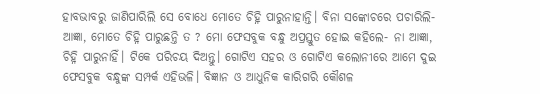ହାବଭାବରୁ ଜାଣିପାରିଲି ସେ ବୋଧେ ମୋତେ ଚିହ୍ନି ପାରୁନାହାନ୍ତି। ବିନା ସଙ୍କୋଚରେ ପଚାରିଲି- ଆଜ୍ଞା, ମୋତେ ଚିହ୍ନି ପାରୁଛନ୍ତି ତ ? ମୋ ଫେସବୁକ ବନ୍ଧୁ ଅପ୍ରସ୍ତୁତ ହୋଇ କହିଲେ- ନା ଆଜ୍ଞା, ଚିହ୍ନି ପାରୁନାହିଁ। ଟିକେ ପରିଚୟ ଦିଅନ୍ତୁ। ଗୋଟିଏ ସହର ଓ ଗୋଟିଏ କଲୋନୀରେ ଆମେ ଦୁଇ ଫେସବୁକ ବନ୍ଧୁଙ୍କ ସମ୍ପର୍କ ଏହିଭଳି। ବିଜ୍ଞାନ ଓ ଆଧୁନିକ କାରିଗରି କୌଶଳ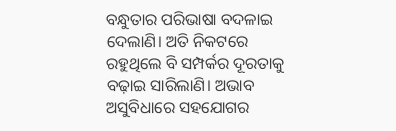ବନ୍ଧୁତାର ପରିଭାଷା ବଦଳାଇ ଦେଲାଣି। ଅତି ନିକଟରେ ରହୁଥିଲେ ବି ସମ୍ପର୍କର ଦୂରତାକୁ ବଢ଼ାଇ ସାରିଲାଣି। ଅଭାବ ଅସୁବିଧାରେ ସହଯୋଗର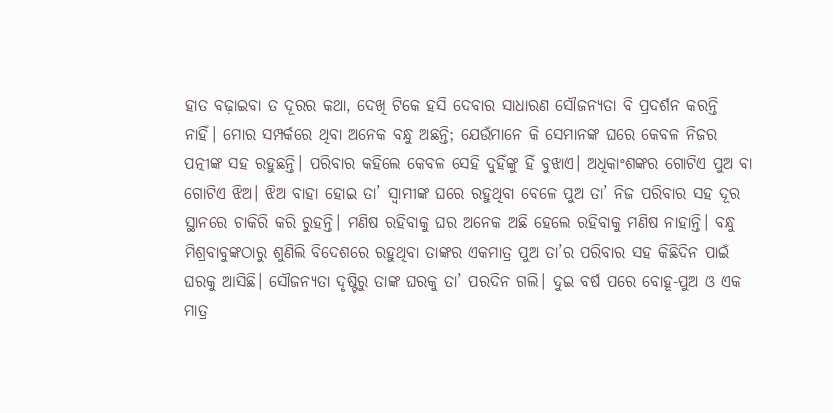ହାତ ବଢ଼ାଇବା ତ ଦୂରର କଥା, ଦେଖି ଟିକେ ହସି ଦେବାର ସାଧାରଣ ସୌଜନ୍ୟତା ବି ପ୍ରଦର୍ଶନ କରନ୍ତି ନାହିଁ। ମୋର ସମ୍ପର୍କରେ ଥିବା ଅନେକ ବନ୍ଧୁ ଅଛନ୍ତି; ଯେଉଁମାନେ କି ସେମାନଙ୍କ ଘରେ କେବଳ ନିଜର ପତ୍ନୀଙ୍କ ସହ ରହୁଛନ୍ତି। ପରିବାର କହିଲେ କେବଳ ସେହି ଦୁହିଁଙ୍କୁ ହିଁ ବୁଝାଏ। ଅଧିକାଂଶଙ୍କର ଗୋଟିଏ ପୁଅ ବା ଗୋଟିଏ ଝିଅ। ଝିଅ ବାହା ହୋଇ ତା’ ସ୍ବାମୀଙ୍କ ଘରେ ରହୁଥିବା ବେଳେ ପୁଅ ତା’ ନିଜ ପରିବାର ସହ ଦୂର ସ୍ଥାନରେ ଚାକିରି କରି ରୁହନ୍ତି। ମଣିଷ ରହିବାକୁ ଘର ଅନେକ ଅଛି ହେଲେ ରହିବାକୁ ମଣିଷ ନାହାନ୍ତି। ବନ୍ଧୁ ମିଶ୍ରବାବୁଙ୍କଠାରୁ ଶୁଣିଲି ବିଦେଶରେ ରହୁଥିବା ତାଙ୍କର ଏକମାତ୍ର ପୁଅ ତା’ର ପରିବାର ସହ କିଛିଦିନ ପାଇଁ ଘରକୁ ଆସିଛି। ସୌଜନ୍ୟତା ଦୃଷ୍ଟିରୁ ତାଙ୍କ ଘରକୁ ତା’ ପରଦିନ ଗଲି। ଦୁଇ ବର୍ଷ ପରେ ବୋହୂ-ପୁଅ ଓ ଏକ ମାତ୍ର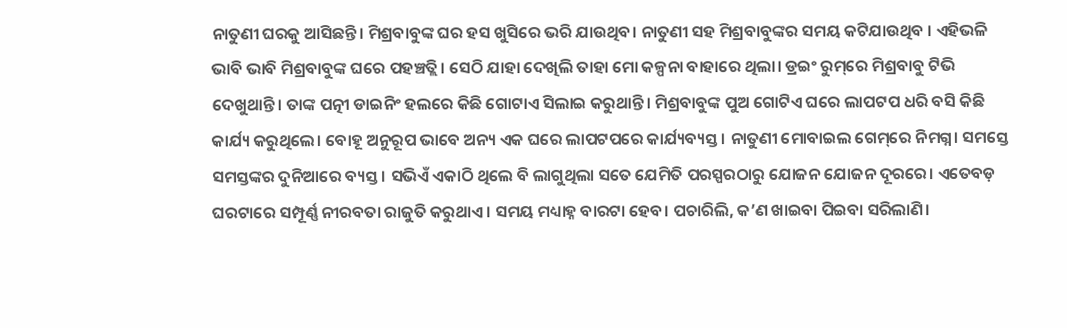ନାତୁଣୀ ଘରକୁ ଆସିଛନ୍ତି। ମିଶ୍ରବାବୁଙ୍କ ଘର ହସ ଖୁସିରେ ଭରି ଯାଉଥିବ। ନାତୁଣୀ ସହ ମିଶ୍ରବାବୁଙ୍କର ସମୟ କଟିଯାଉଥିବ । ଏହିଭଳି ଭାବି ଭାବି ମିଶ୍ରବାବୁଙ୍କ ଘରେ ପହଞ୍ଚତ୍ଲି। ସେଠି ଯାହା ଦେଖିଲି ତାହା ମୋ କଳ୍ପନା ବାହାରେ ଥିଲା। ଡ୍ରଇଂ ରୁମ୍‌ରେ ମିଶ୍ରବାବୁ ଟିଭି ଦେଖୁଥାନ୍ତି। ତାଙ୍କ ପତ୍ନୀ ଡାଇନିଂ ହଲରେ କିଛି ଗୋଟାଏ ସିଲାଇ କରୁଥାନ୍ତି। ମିଶ୍ରବାବୁଙ୍କ ପୁଅ ଗୋଟିଏ ଘରେ ଲାପଟପ ଧରି ବସି କିଛି କାର୍ଯ୍ୟ କରୁଥିଲେ। ବୋହୂ ଅନୁରୂପ ଭାବେ ଅନ୍ୟ ଏକ ଘରେ ଲାପଟପରେ କାର୍ଯ୍ୟବ୍ୟସ୍ତ। ନାତୁଣୀ ମୋବାଇଲ ଗେମ୍‌ରେ ନିମଗ୍ନ। ସମସ୍ତେ ସମସ୍ତଙ୍କର ଦୁନିଆରେ ବ୍ୟସ୍ତ। ସଭିଏଁ ଏକାଠି ଥିଲେ ବି ଲାଗୁଥିଲା ସତେ ଯେମିତି ପରସ୍ପରଠାରୁ ଯୋଜନ ଯୋଜନ ଦୂରରେ। ଏତେବଡ଼ ଘରଟାରେ ସମ୍ପୂର୍ଣ୍ଣ ନୀରବତା ରାଜୁତି କରୁଥାଏ। ସମୟ ମଧ୍ୟାହ୍ନ ବାରଟା ହେବ। ପଚାରିଲି, କ’ଣ ଖାଇବା ପିଇବା ସରିଲାଣି।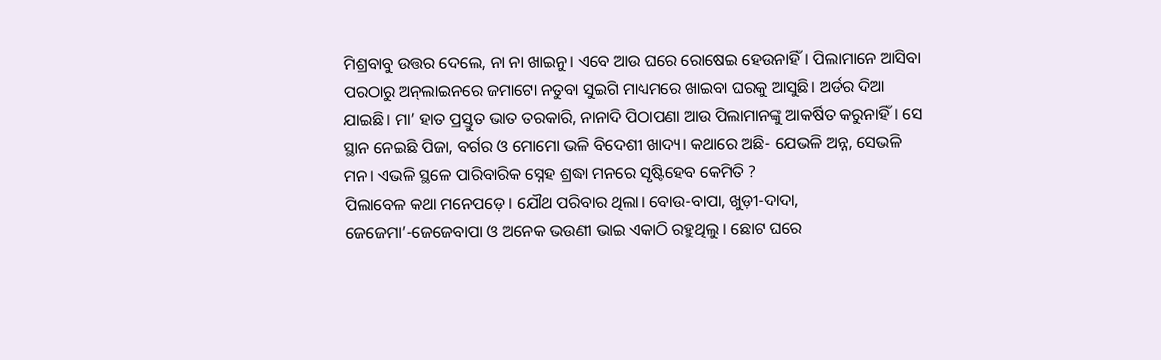ମିଶ୍ରବାବୁ ଉତ୍ତର ଦେଲେ, ନା ନା ଖାଇନୁ। ଏବେ ଆଉ ଘରେ ରୋଷେଇ ହେଉନାହିଁ। ପିଲାମାନେ ଆସିବା ପରଠାରୁ ଅନ୍‌ଲାଇନରେ ଜମାଟୋ ନତୁବା ସୁଇଗି ମାଧ୍ୟମରେ ଖାଇବା ଘରକୁ ଆସୁଛି। ଅର୍ଡର ଦିଆ ଯାଇଛି। ମା’ ହାତ ପ୍ରସ୍ତୁତ ଭାତ ତରକାରି, ନାନାଦି ପିଠାପଣା ଆଉ ପିଲାମାନଙ୍କୁ ଆକର୍ଷିତ କରୁନାହିଁ। ସେ ସ୍ଥାନ ନେଇଛି ପିଜା, ବର୍ଗର ଓ ମୋମୋ ଭଳି ବିଦେଶୀ ଖାଦ୍ୟ। କଥାରେ ଅଛି- ଯେଭଳି ଅନ୍ନ, ସେଭଳି ମନ। ଏଭଳି ସ୍ଥଳେ ପାରିବାରିକ ସ୍ନେହ ଶ୍ରଦ୍ଧା ମନରେ ସୃଷ୍ଟିହେବ କେମିତି ?
ପିଲାବେଳ କଥା ମନେପଡ଼େ। ଯୌଥ ପରିବାର ଥିଲା। ବୋଉ-ବାପା, ଖୁଡ଼ୀ-ଦାଦା, ଜେଜେମା’-ଜେଜେବାପା ଓ ଅନେକ ଭଉଣୀ ଭାଇ ଏକାଠି ରହୁଥିଲୁ । ଛୋଟ ଘରେ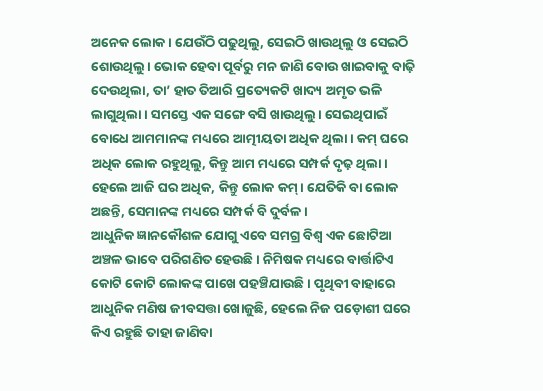ଅନେକ ଲୋକ। ଯେଉଁଠି ପଢୁଥିଲୁ, ସେଇଠି ଖାଉଥିଲୁ ଓ ସେଇଠି ଶୋଉଥିଲୁ। ଭୋକ ହେବା ପୂର୍ବରୁ ମନ ଜାଣି ବୋଉ ଖାଇବାକୁ ବାଢ଼ି ଦେଉଥିଲା, ତା’ ହାତ ତିଆରି ପ୍ରତ୍ୟେକଟି ଖାଦ୍ୟ ଅମୃତ ଭଳି ଲାଗୁଥିଲା। ସମସ୍ତେ ଏକ ସଙ୍ଗେ ବସି ଖାଉଥିଲୁ। ସେଇଥିପାଇଁ ବୋଧେ ଆମମାନଙ୍କ ମଧ୍ୟରେ ଆତ୍ମୀୟତା ଅଧିକ ଥିଲା । କମ୍‌ ଘରେ ଅଧିକ ଲୋକ ରହୁଥିଲୁ, କିନ୍ତୁ ଆମ ମଧ୍ୟରେ ସମ୍ପର୍କ ଦୃଢ଼ ଥିଲା। ହେଲେ ଆଜି ଘର ଅଧିକ, କିନ୍ତୁ ଲୋକ କମ୍‌। ଯେତିକି ବା ଲୋକ ଅଛନ୍ତି, ସେମାନଙ୍କ ମଧ୍ୟରେ ସମ୍ପର୍କ ବି ଦୁର୍ବଳ।
ଆଧୁନିକ ଜ୍ଞାନକୌଶଳ ଯୋଗୁ ଏବେ ସମଗ୍ର ବିଶ୍ୱ ଏକ ଛୋଟିଆ ଅଞ୍ଚଳ ଭାବେ ପରିଗଣିତ ହେଉଛି। ନିମିଷକ ମଧ୍ୟରେ ବାର୍ତ୍ତାଟିଏ କୋଟି କୋଟି ଲୋକଙ୍କ ପାଖେ ପହଞ୍ଚିଯାଉଛି। ପୃଥିବୀ ବାହାରେ ଆଧୁନିକ ମଣିଷ ଜୀବସତ୍ତା ଖୋଜୁଛି, ହେଲେ ନିଜ ପଡ଼ୋଶୀ ଘରେ କିଏ ରହୁଛି ତାହା ଜାଣିବା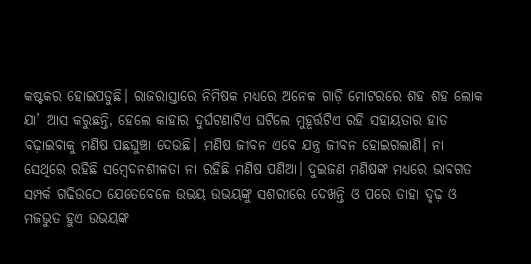କଷ୍ଟକର ହୋଇପଡୁଛି। ରାଜରାସ୍ତାରେ ନିମିଷକ ମଧ୍ୟରେ ଅନେକ ଗାଡ଼ି ମୋଟରରେ ଶହ ଶହ ଲୋକ ଯା’ ଆସ କରୁଛନ୍ତି, ହେଲେ କାହାର ଦୁର୍ଘଟଣାଟିଏ ଘଟିଲେ ମୁହୂର୍ତ୍ତଟିଏ ରହି ସହାୟତାର ହାତ ବଢ଼ାଇବାକୁ ମଣିଷ ପଛଘୁଞ୍ଚା ଦେଉଛି। ମଣିଷ ଜୀବନ ଏବେ ଯନ୍ତ୍ର ଜୀବନ ହୋଇଗଲାଣି। ନା ସେଥିରେ ରହିଛି ସମ୍ବେଦନଶୀଳତା ନା ରହିଛି ମଣିଷ ପଣିଆ। ଦୁଇଜଣ ମଣିଷଙ୍କ ମଧ୍ୟରେ ଭାବଗତ ସମ୍ପର୍କ ଗଢିଉଠେ ଯେତେବେଳେ ଉଭୟ ଉଭୟଙ୍କୁ ସଶରୀରେ ଦେଖନ୍ତି ଓ ପରେ ତାହା ଦୃଢ଼ ଓ ମଜଭୁତ ହୁଏ ଉଭୟଙ୍କ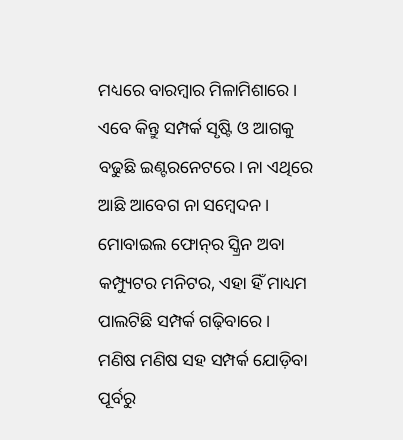ମଧ୍ୟରେ ବାରମ୍ବାର ମିଳାମିଶାରେ। ଏବେ କିନ୍ତୁ ସମ୍ପର୍କ ସୃଷ୍ଟି ଓ ଆଗକୁ ବଢୁଛି ଇଣ୍ଟରନେଟରେ। ନା ଏଥିରେ ଆଛି ଆବେଗ ନା ସମ୍ବେଦନ। ମୋବାଇଲ ଫୋନ୍‌ର ସ୍କ୍ରିନ ଅବା କମ୍ପ୍ୟୁଟର ମନିଟର, ଏହା ହିଁ ମାଧ୍ୟମ ପାଲଟିଛି ସମ୍ପର୍କ ଗଢ଼ିବାରେ।
ମଣିଷ ମଣିଷ ସହ ସମ୍ପର୍କ ଯୋଡ଼ିବା ପୂର୍ବରୁ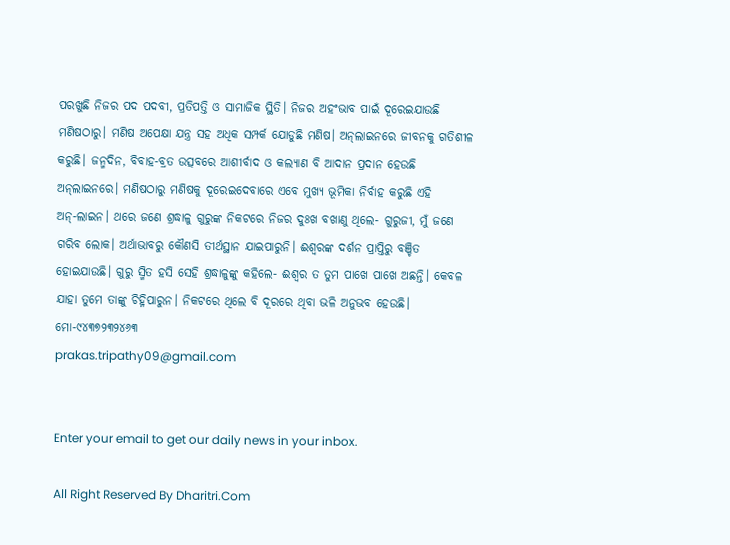ପରଖୁଛି ନିଜର ପଦ ପଦବୀ, ପ୍ରତିପତ୍ତି ଓ ସାମାଜିକ ସ୍ଥିତି। ନିଜର ଅହଂଭାବ ପାଇଁ ଦୂରେଇଯାଉଛି ମଣିଷଠାରୁ। ମଣିଷ ଅପେକ୍ଷା ଯନ୍ତ୍ର ସହ ଅଧିକ ସମ୍ପର୍କ ଯୋଡୁଛି ମଣିଷ। ଅନ୍‌ଲାଇନରେ ଜୀବନକୁ ଗତିଶୀଳ କରୁଛି। ଜନ୍ମଦିନ, ବିବାହ-ବ୍ରତ ଉତ୍ସବରେ ଆଶୀର୍ବାଦ ଓ କଲ୍ୟାଣ ବି ଆଦାନ ପ୍ରଦାନ ହେଉଛି ଅନ୍‌ଲାଇନରେ। ମଣିଷଠାରୁ ମଣିଷକୁ ଦୂରେଇଦେବାରେ ଏବେ ମୁଖ୍ୟ ଭୂମିକା ନିର୍ବାହ କରୁଛି ଏହି ଅନ୍‌-ଲାଇନ। ଥରେ ଜଣେ ଶ୍ରଦ୍ଧାଳୁ ଗୁରୁଙ୍କ ନିକଟରେ ନିଜର ଦୁଃଖ ବଖାଣୁ ଥିଲେ- ଗୁରୁଜୀ, ମୁଁ ଜଣେ ଗରିବ ଲୋକ। ଅର୍ଥାଭାବରୁ କୌଣସି ତୀର୍ଥସ୍ଥାନ ଯାଇପାରୁନି। ଈଶ୍ୱରଙ୍କ ଦର୍ଶନ ପ୍ରାପ୍ତିରୁ ବଞ୍ଚିତ ହୋଇଯାଉଛି। ଗୁରୁ ସ୍ମିତ ହସି ସେହି ଶ୍ରଦ୍ଧାଳୁଙ୍କୁ କହିଲେ- ଈଶ୍ବର ତ ତୁମ ପାଖେ ପାଖେ ଅଛନ୍ତି। କେବଳ ଯାହା ତୁମେ ତାଙ୍କୁ ଚିହ୍ନିପାରୁନ। ନିକଟରେ ଥିଲେ ବି ଦୂରରେ ଥିବା ଭଳି ଅନୁଭବ ହେଉଛି।
ମୋ-୯୪୩୭୨୩୨୪୬୩
prakas.tripathy09@gmail.com


Enter your email to get our daily news in your inbox.

All Right Reserved By Dharitri.Com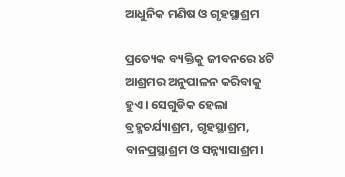ଆଧୁନିକ ମଣିଷ ଓ ଗୃହସ୍ଥାଶ୍ରମ

ପ୍ରତ୍ୟେକ ବ୍ୟକ୍ତିକୁ ଜୀବନରେ ୪ଟି ଆଶ୍ରମର ଅନୁପାଳନ କରିବାକୁ ହୁଏ। ସେଗୁଡିକ ହେଲା ବ୍ରହ୍ମଚର୍ଯ୍ୟାଶ୍ରମ, ଗୃହସ୍ଥାଶ୍ରମ, ବାନପ୍ରସ୍ଥାଶ୍ରମ ଓ ସନ୍ନ୍ୟାସାଶ୍ରମ।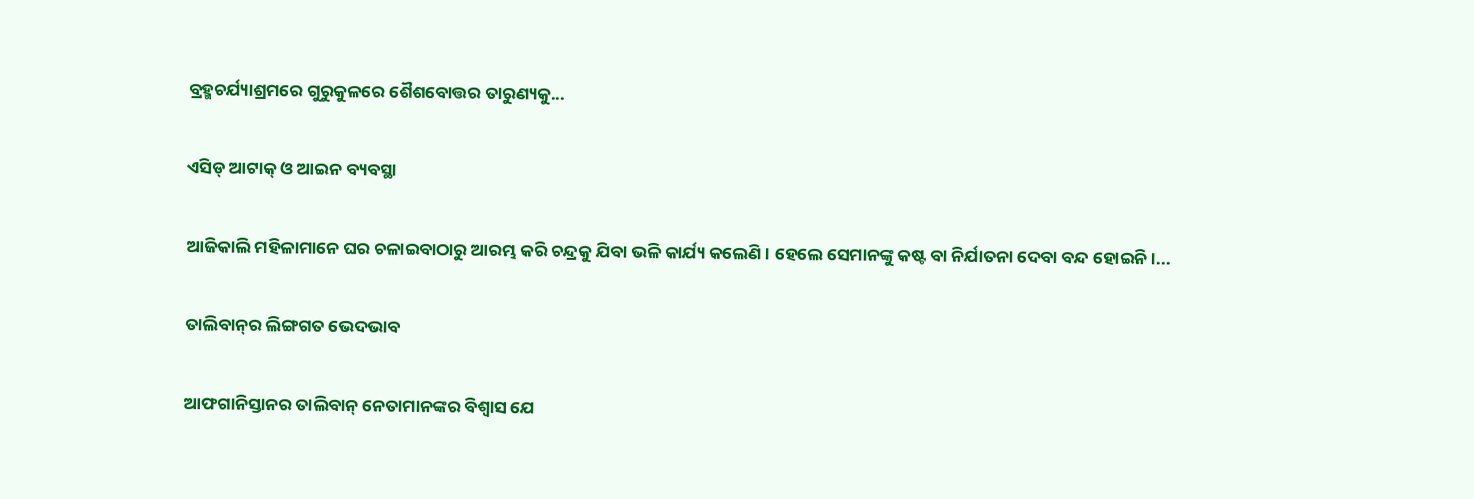ବ୍ରହ୍ମଚର୍ଯ୍ୟାଶ୍ରମରେ ଗୁରୁକୁଳରେ ଶୈଶବୋତ୍ତର ତାରୁଣ୍ୟକୁ...

ଏସିଡ୍‌ ଆଟାକ୍‌ ଓ ଆଇନ ବ୍ୟବସ୍ଥା

ଆଜିକାଲି ମହିଳାମାନେ ଘର ଚଳାଇବାଠାରୁ ଆରମ୍ଭ କରି ଚନ୍ଦ୍ରକୁ ଯିବା ଭଳି କାର୍ଯ୍ୟ କଲେଣି। ହେଲେ ସେମାନଙ୍କୁ କଷ୍ଟ ବା ନିର୍ଯାତନା ଦେବା ବନ୍ଦ ହୋଇନି।...

ତାଲିବାନ୍‌ର ଲିଙ୍ଗଗତ ଭେଦଭାବ

ଆଫଗାନିସ୍ତାନର ତାଲିବାନ୍‌ ନେତାମାନଙ୍କର ବିଶ୍ୱାସ ଯେ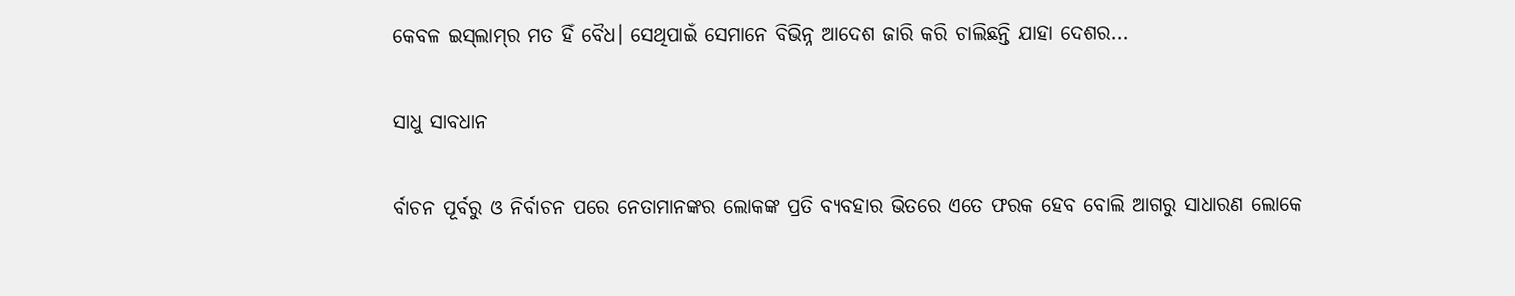କେବଳ ଇସ୍‌ଲାମ୍‌ର ମତ ହିଁ ବୈଧ। ସେଥିପାଇଁ ସେମାନେ ବିଭିନ୍ନ ଆଦେଶ ଜାରି କରି ଚାଲିଛନ୍ତି ଯାହା ଦେଶର...

ସାଧୁ ସାବଧାନ

ର୍ବାଚନ ପୂର୍ବରୁ ଓ ନିର୍ବାଚନ ପରେ ନେତାମାନଙ୍କର ଲୋକଙ୍କ ପ୍ରତି ବ୍ୟବହାର ଭିତରେ ଏତେ ଫରକ ହେବ ବୋଲି ଆଗରୁ ସାଧାରଣ ଲୋକେ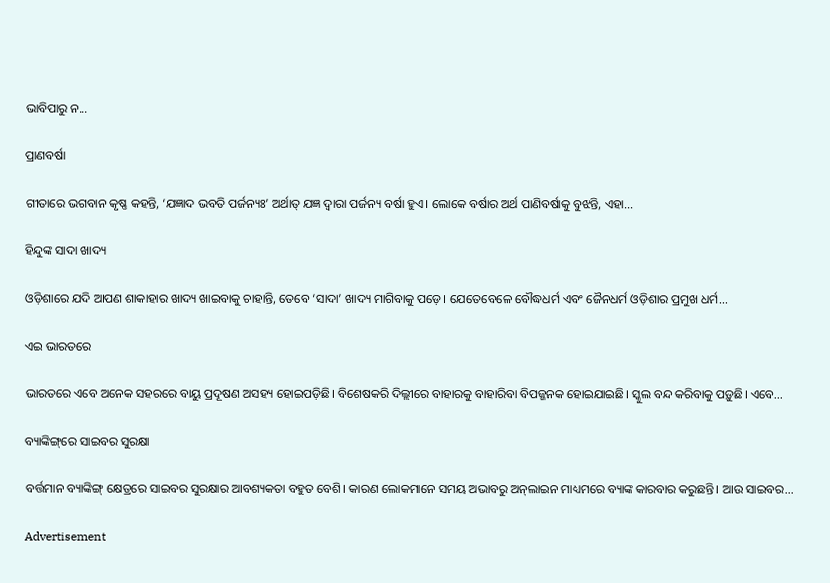ଭାବିପାରୁ ନ...

ପ୍ରାଣବର୍ଷା

ଗୀତାରେ ଭଗବାନ କୃଷ୍ଣ କହନ୍ତି, ‘ଯଜ୍ଞାଦ ଭବତି ପର୍ଜନ୍ୟଃ’ ଅର୍ଥାତ୍‌ ଯଜ୍ଞ ଦ୍ୱାରା ପର୍ଜନ୍ୟ ବର୍ଷା ହୁଏ। ଲୋକେ ବର୍ଷାର ଅର୍ଥ ପାଣିବର୍ଷାକୁ ବୁଝନ୍ତି, ଏହା...

ହିନ୍ଦୁଙ୍କ ସାଦା ଖାଦ୍ୟ

ଓଡ଼ିଶାରେ ଯଦି ଆପଣ ଶାକାହାର ଖାଦ୍ୟ ଖାଇବାକୁ ଚାହାନ୍ତି, ତେବେ ‘ସାଦା’ ଖାଦ୍ୟ ମାଗିବାକୁ ପଡ଼େ। ଯେତେବେଳେ ବୌଦ୍ଧଧର୍ମ ଏବଂ ଜୈନଧର୍ମ ଓଡ଼ିଶାର ପ୍ରମୁଖ ଧର୍ମ...

ଏଇ ଭାରତରେ

ଭାରତରେ ଏବେ ଅନେକ ସହରରେ ବାୟୁ ପ୍ରଦୂଷଣ ଅସହ୍ୟ ହୋଇପଡ଼ିଛି। ବିଶେଷକରି ଦିଲ୍ଲୀରେ ବାହାରକୁ ବାହାରିବା ବିପଜ୍ଜନକ ହୋଇଯାଇଛି। ସ୍କୁଲ ବନ୍ଦ କରିବାକୁ ପଡ଼ୁଛି। ଏବେ...

ବ୍ୟାଙ୍କିଙ୍ଗ୍‌ରେ ସାଇବର ସୁରକ୍ଷା

ବର୍ତ୍ତମାନ ବ୍ୟାଙ୍କିଙ୍ଗ୍‌ କ୍ଷେତ୍ରରେ ସାଇବର ସୁରକ୍ଷାର ଆବଶ୍ୟକତା ବହୁତ ବେଶି। କାରଣ ଲୋକମାନେ ସମୟ ଅଭାବରୁ ଅନ୍‌ଲାଇନ ମାଧ୍ୟମରେ ବ୍ୟାଙ୍କ କାରବାର କରୁଛନ୍ତି। ଆଉ ସାଇବର...

Advertisement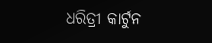ଧରିତ୍ରୀ କାର୍ଟୁନ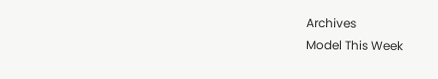Archives
Model This Week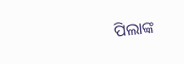ପିଲାଙ୍କ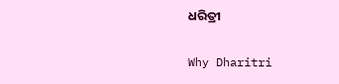ଧରିତ୍ରୀ

Why Dharitri